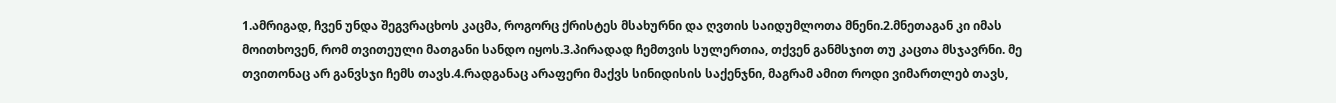1.ამრიგად, ჩვენ უნდა შეგვრაცხოს კაცმა, როგორც ქრისტეს მსახურნი და ღვთის საიდუმლოთა მნენი.2.მნეთაგან კი იმას მოითხოვენ, რომ თვითეული მათგანი სანდო იყოს.3.პირადად ჩემთვის სულერთია, თქვენ განმსჯით თუ კაცთა მსჯავრნი. მე თვითონაც არ განვსჯი ჩემს თავს.4.რადგანაც არაფერი მაქვს სინიდისის საქენჯნი, მაგრამ ამით როდი ვიმართლებ თავს,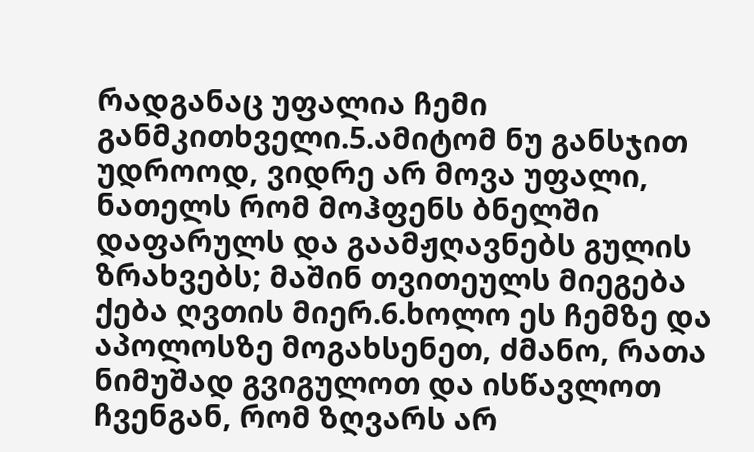რადგანაც უფალია ჩემი განმკითხველი.5.ამიტომ ნუ განსჯით უდროოდ, ვიდრე არ მოვა უფალი, ნათელს რომ მოჰფენს ბნელში დაფარულს და გაამჟღავნებს გულის ზრახვებს; მაშინ თვითეულს მიეგება ქება ღვთის მიერ.6.ხოლო ეს ჩემზე და აპოლოსზე მოგახსენეთ, ძმანო, რათა ნიმუშად გვიგულოთ და ისწავლოთ ჩვენგან, რომ ზღვარს არ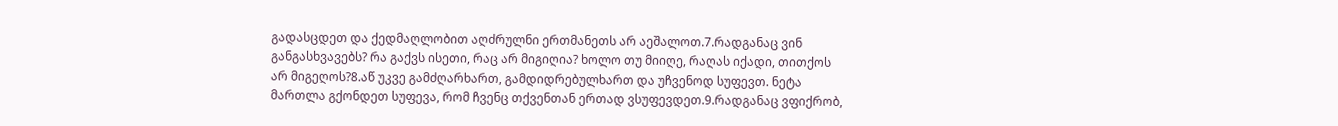გადასცდეთ და ქედმაღლობით აღძრულნი ერთმანეთს არ აეშალოთ.7.რადგანაც ვინ განგასხვავებს? რა გაქვს ისეთი, რაც არ მიგიღია? ხოლო თუ მიიღე, რაღას იქადი, თითქოს არ მიგეღოს?8.აწ უკვე გამძღარხართ, გამდიდრებულხართ და უჩვენოდ სუფევთ. ნეტა მართლა გქონდეთ სუფევა, რომ ჩვენც თქვენთან ერთად ვსუფევდეთ.9.რადგანაც ვფიქრობ,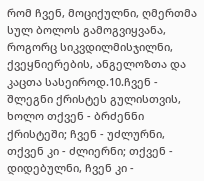რომ ჩვენ, მოციქულნი, ღმერთმა სულ ბოლოს გამოგვიყვანა, როგორც სიკვდილმისჯილნი, ქვეყნიერების, ანგელოზთა და კაცთა სასეიროდ.10.ჩვენ - შლეგნი ქრისტეს გულისთვის, ხოლო თქვენ - ბრძენნი ქრისტეში; ჩვენ - უძლურნი, თქვენ კი - ძლიერნი; თქვენ - დიდებულნი, ჩვენ კი -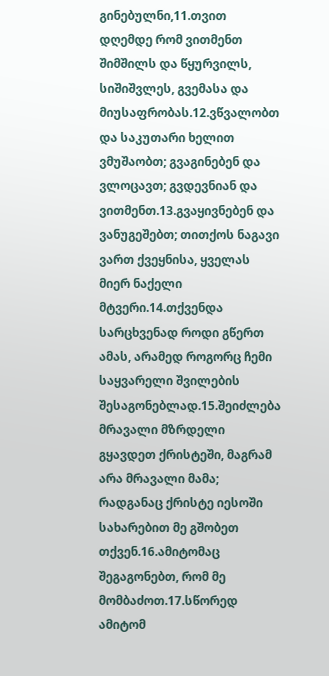გინებულნი,11.თვით დღემდე რომ ვითმენთ შიმშილს და წყურვილს, სიშიშვლეს, გვემასა და მიუსაფრობას.12.ვწვალობთ და საკუთარი ხელით ვმუშაობთ; გვაგინებენ და ვლოცავთ; გვდევნიან და ვითმენთ.13.გვაყივნებენ და ვანუგეშებთ; თითქოს ნაგავი ვართ ქვეყნისა, ყველას მიერ ნაქელი მტვერი.14.თქვენდა სარცხვენად როდი გწერთ ამას, არამედ როგორც ჩემი საყვარელი შვილების შესაგონებლად.15.შეიძლება მრავალი მზრდელი გყავდეთ ქრისტეში, მაგრამ არა მრავალი მამა; რადგანაც ქრისტე იესოში სახარებით მე გშობეთ თქვენ.16.ამიტომაც შეგაგონებთ, რომ მე მომბაძოთ.17.სწორედ ამიტომ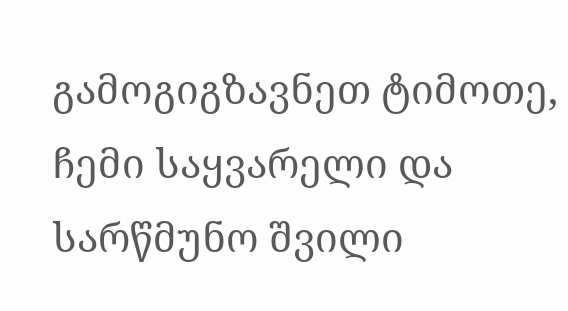გამოგიგზავნეთ ტიმოთე, ჩემი საყვარელი და სარწმუნო შვილი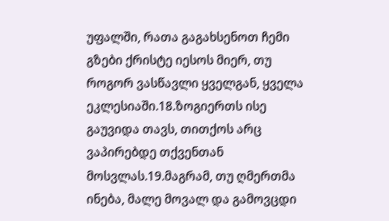უფალში, რათა გაგახსენოთ ჩემი გზები ქრისტე იესოს მიერ, თუ როგორ ვასწავლი ყველგან, ყველა ეკლესიაში.18.ზოგიერთს ისე გაუვიდა თავს, თითქოს არც ვაპირებდე თქვენთან მოსვლას.19.მაგრამ, თუ ღმერთმა ინება, მალე მოვალ და გამოვცდი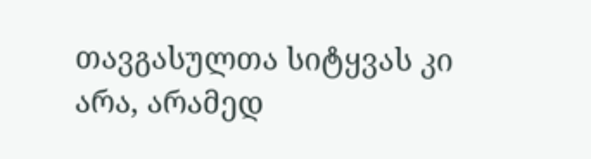თავგასულთა სიტყვას კი არა, არამედ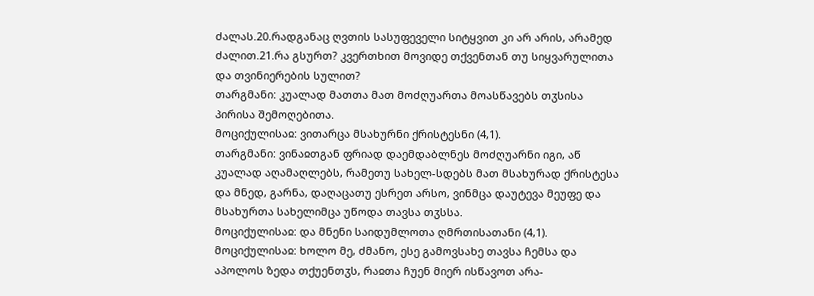ძალას.20.რადგანაც ღვთის სასუფეველი სიტყვით კი არ არის, არამედ ძალით.21.რა გსურთ? კვერთხით მოვიდე თქვენთან თუ სიყვარულითა და თვინიერების სულით?
თარგმანი: კუალად მათთა მათ მოძღუართა მოასწავებს თჳსისა პირისა შემოღებითა.
მოციქულისაჲ: ვითარცა მსახურნი ქრისტესნი (4,1).
თარგმანი: ვინაჲთგან ფრიად დაემდაბლნეს მოძღუარნი იგი, აწ კუალად აღამაღლებს, რამეთუ სახელ-სდებს მათ მსახურად ქრისტესა და მნედ, გარნა, დაღაცათუ ესრეთ არსო, ვინმცა დაუტევა მეუფე და მსახურთა სახელიმცა უწოდა თავსა თჳსსა.
მოციქულისაჲ: და მნენი საიდუმლოთა ღმრთისათანი (4,1).
მოციქულისაჲ: ხოლო მე, ძმანო, ესე გამოვსახე თავსა ჩემსა და აპოლოს ზედა თქუენთჳს, რაჲთა ჩუენ მიერ ისწავოთ არა-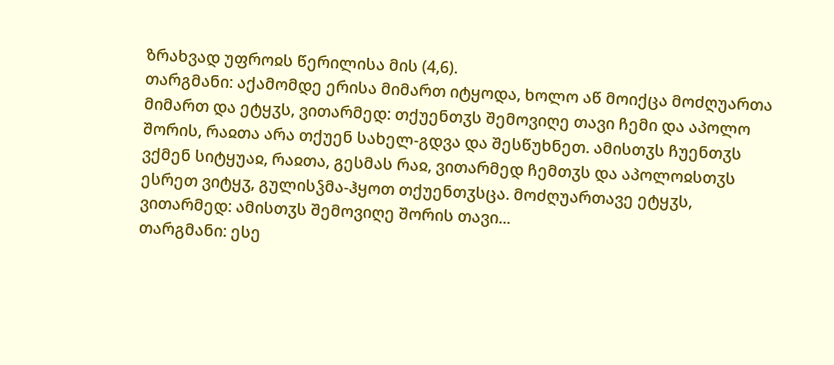ზრახვად უფროჲს წერილისა მის (4,6).
თარგმანი: აქამომდე ერისა მიმართ იტყოდა, ხოლო აწ მოიქცა მოძღუართა მიმართ და ეტყჳს, ვითარმედ: თქუენთჳს შემოვიღე თავი ჩემი და აპოლო შორის, რაჲთა არა თქუენ სახელ-გდვა და შესწუხნეთ. ამისთჳს ჩუენთჳს ვქმენ სიტყუაჲ, რაჲთა, გესმას რაჲ, ვითარმედ ჩემთჳს და აპოლოჲსთჳს ესრეთ ვიტყჳ, გულისჴმა-ჰყოთ თქუენთჳსცა. მოძღუართავე ეტყჳს, ვითარმედ: ამისთჳს შემოვიღე შორის თავი...
თარგმანი: ესე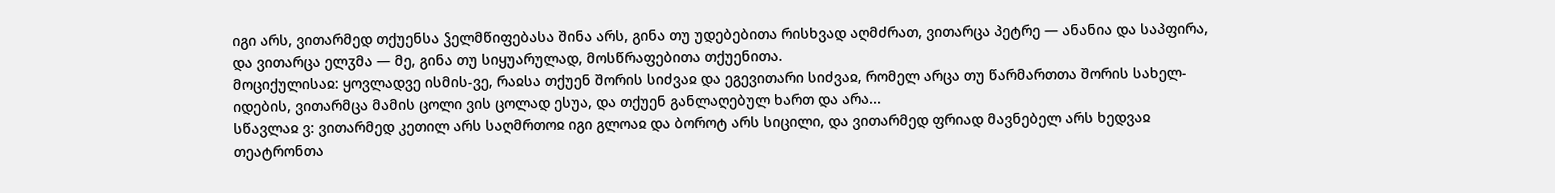იგი არს, ვითარმედ თქუენსა ჴელმწიფებასა შინა არს, გინა თუ უდებებითა რისხვად აღმძრათ, ვითარცა პეტრე — ანანია და საპფირა, და ვითარცა ელჳმა — მე, გინა თუ სიყუარულად, მოსწრაფებითა თქუენითა.
მოციქულისაჲ: ყოვლადვე ისმის-ვე, რაჲსა თქუენ შორის სიძვაჲ და ეგევითარი სიძვაჲ, რომელ არცა თუ წარმართთა შორის სახელ-იდების, ვითარმცა მამის ცოლი ვის ცოლად ესუა, და თქუენ განლაღებულ ხართ და არა...
სწავლაჲ ვ: ვითარმედ კეთილ არს საღმრთოჲ იგი გლოაჲ და ბოროტ არს სიცილი, და ვითარმედ ფრიად მავნებელ არს ხედვაჲ თეატრონთა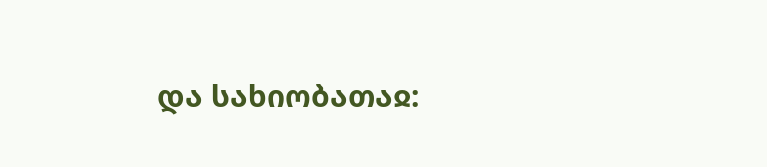და სახიობათაჲ: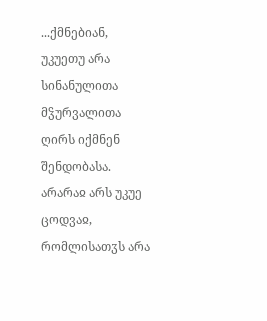...ქმნებიან, უკუეთუ არა სინანულითა მჴურვალითა ღირს იქმნენ შენდობასა. არარაჲ არს უკუე ცოდვაჲ, რომლისათჳს არა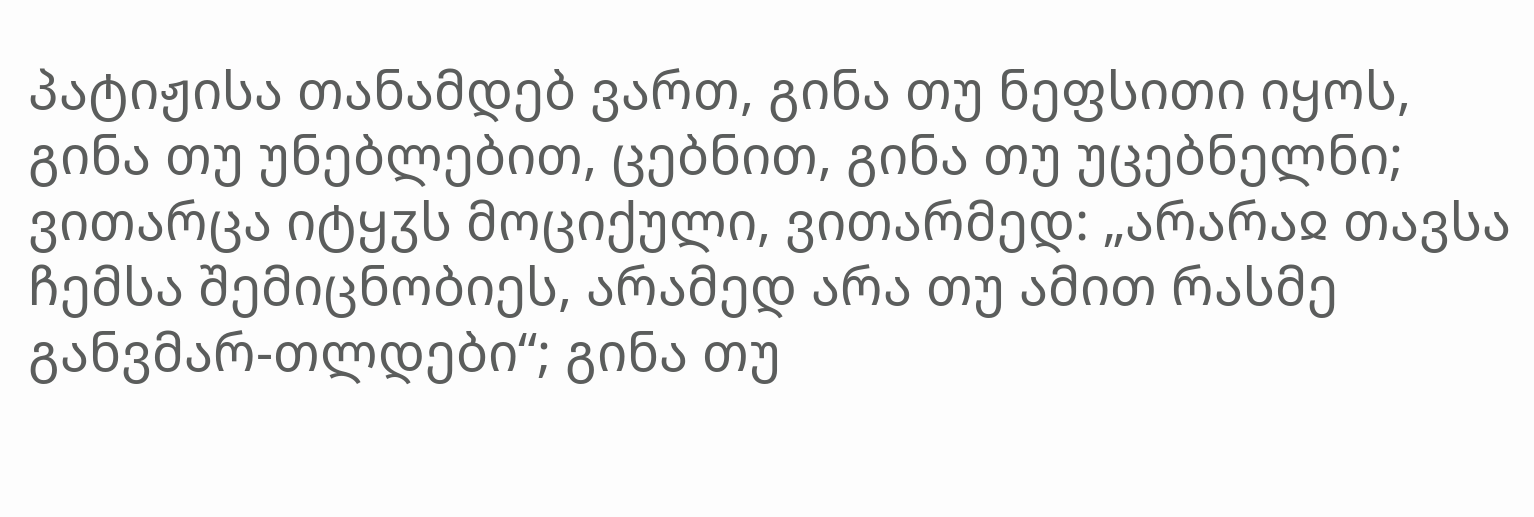პატიჟისა თანამდებ ვართ, გინა თუ ნეფსითი იყოს, გინა თუ უნებლებით, ცებნით, გინა თუ უცებნელნი; ვითარცა იტყჳს მოციქული, ვითარმედ: „არარაჲ თავსა ჩემსა შემიცნობიეს, არამედ არა თუ ამით რასმე განვმარ-თლდები“; გინა თუ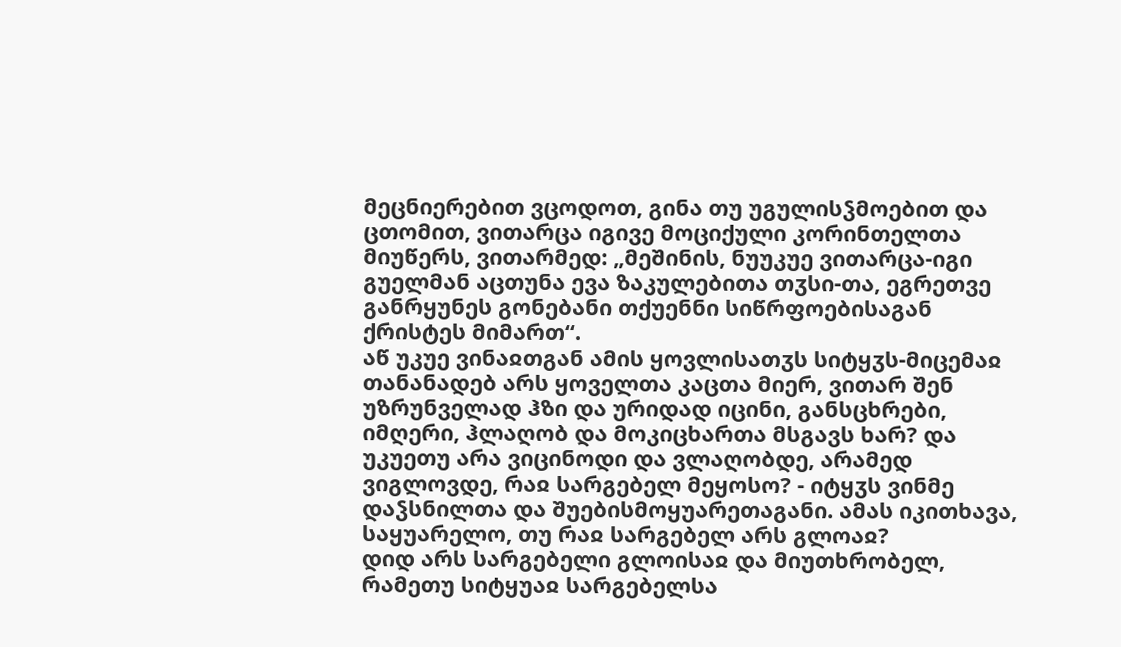მეცნიერებით ვცოდოთ, გინა თუ უგულისჴმოებით და ცთომით, ვითარცა იგივე მოციქული კორინთელთა მიუწერს, ვითარმედ: „მეშინის, ნუუკუე ვითარცა-იგი გუელმან აცთუნა ევა ზაკულებითა თჳსი-თა, ეგრეთვე განრყუნეს გონებანი თქუენნი სიწრფოებისაგან ქრისტეს მიმართ“.
აწ უკუე ვინაჲთგან ამის ყოვლისათჳს სიტყჳს-მიცემაჲ თანანადებ არს ყოველთა კაცთა მიერ, ვითარ შენ უზრუნველად ჰზი და ურიდად იცინი, განსცხრები, იმღერი, ჰლაღობ და მოკიცხართა მსგავს ხარ? და უკუეთუ არა ვიცინოდი და ვლაღობდე, არამედ ვიგლოვდე, რაჲ სარგებელ მეყოსო? - იტყჳს ვინმე დაჴსნილთა და შუებისმოყუარეთაგანი. ამას იკითხავა, საყუარელო, თუ რაჲ სარგებელ არს გლოაჲ?
დიდ არს სარგებელი გლოისაჲ და მიუთხრობელ, რამეთუ სიტყუაჲ სარგებელსა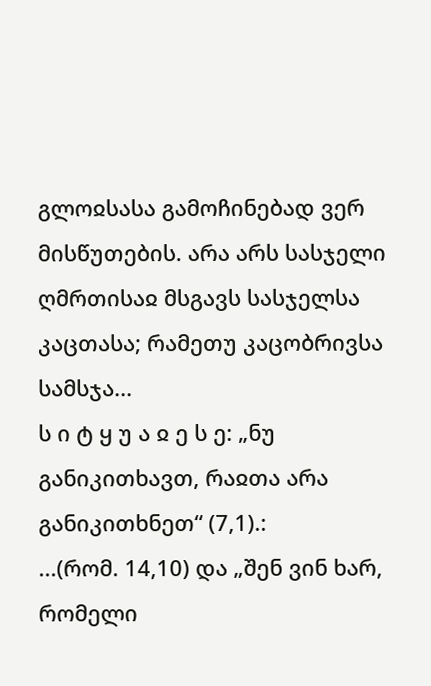გლოჲსასა გამოჩინებად ვერ მისწუთების. არა არს სასჯელი ღმრთისაჲ მსგავს სასჯელსა კაცთასა; რამეთუ კაცობრივსა სამსჯა...
ს ი ტ ყ უ ა ჲ ე ს ე: „ნუ განიკითხავთ, რაჲთა არა განიკითხნეთ“ (7,1).:
...(რომ. 14,10) და „შენ ვინ ხარ, რომელი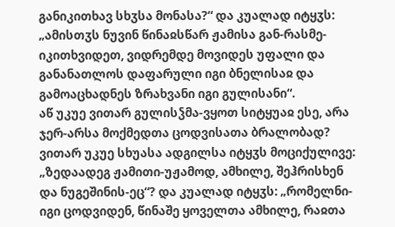განიკითხავ სხჳსა მონასა?“ და კუალად იტყჳს: „ამისთჳს ნუვინ წინაჲსწარ ჟამისა გან-რასმე-იკითხვიდეთ, ვიდრემდე მოვიდეს უფალი და განანათლოს დაფარული იგი ბნელისაჲ და გამოაცხადნეს ზრახვანი იგი გულისანი“.
აწ უკუე ვითარ გულისჴმა-ვყოთ სიტყუაჲ ესე, არა ჯერ-არსა მოქმედთა ცოდვისათა ბრალობად? ვითარ უკუე სხუასა ადგილსა იტყჳს მოციქულივე: „ზედაადეგ ჟამითი-უჟამოდ, ამხილე, შეჰრისხენ და ნუგეშინის-ეც“? და კუალად იტყჳს: „რომელნი-იგი ცოდვიდენ, წინაშე ყოველთა ამხილე, რაჲთა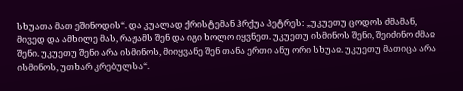სხუათა მათ ეშინოდის“. და კუალად ქრისტემან ჰრქუა პეტრეს: „უკუეთუ ცოდოს ძმამან, მივედ და ამხილე მას, რაჟამს შენ და იგი ხოლო იყვნეთ. უკუეთუ ისმინოს შენი, შეიძინო ძმაჲ შენი. უკუეთუ შენი არა ისმინოს, მიიყვანე შენ თანა ერთი ანუ ორი სხუაჲ. უკუეთუ მათიცა არა ისმინოს, უთხარ კრებულსა“.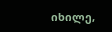იხილე,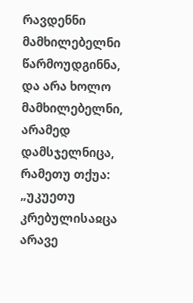რავდენნი მამხილებელნი წარმოუდგინნა, და არა ხოლო მამხილებელნი, არამედ დამსჯელნიცა, რამეთუ თქუა: „უკუეთუ კრებულისაჲცა არავე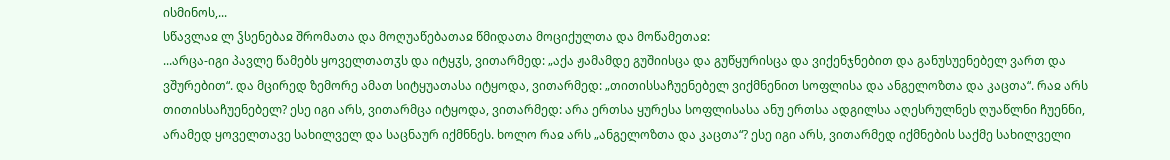ისმინოს,...
სწავლაჲ ლ ჴსენებაჲ შრომათა და მოღუაწებათაჲ წმიდათა მოციქულთა და მოწამეთაჲ:
...არცა-იგი პავლე წამებს ყოველთათჳს და იტყჳს, ვითარმედ: „აქა ჟამამდე გუშიისცა და გუწყურისცა და ვიქენჯნებით და განუსუენებელ ვართ და ვშურებით“. და მცირედ ზემორე ამათ სიტყუათასა იტყოდა, ვითარმედ: „თითისსაჩუენებელ ვიქმნენით სოფლისა და ანგელოზთა და კაცთა“. რაჲ არს თითისსაჩუენებელ? ესე იგი არს, ვითარმცა იტყოდა, ვითარმედ: არა ერთსა ყურესა სოფლისასა ანუ ერთსა ადგილსა აღესრულნეს ღუაწლნი ჩუენნი, არამედ ყოველთავე სახილველ და საცნაურ იქმნნეს. ხოლო რაჲ არს „ანგელოზთა და კაცთა“? ესე იგი არს, ვითარმედ იქმნების საქმე სახილველი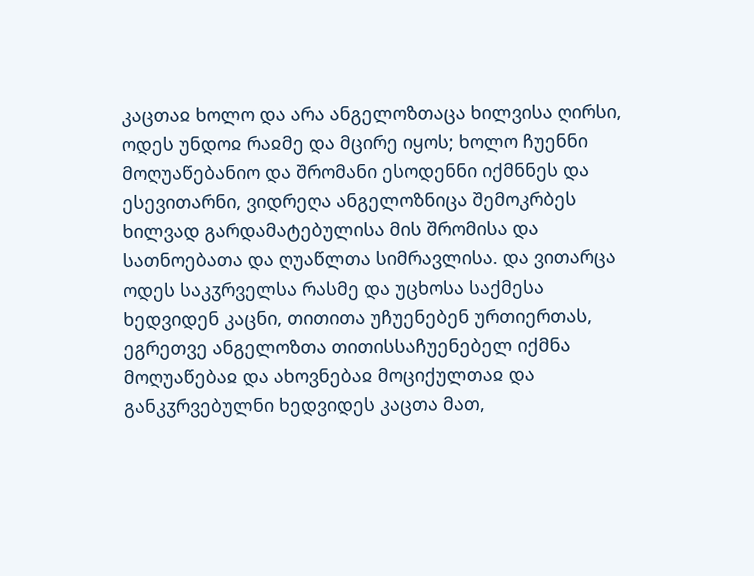კაცთაჲ ხოლო და არა ანგელოზთაცა ხილვისა ღირსი, ოდეს უნდოჲ რაჲმე და მცირე იყოს; ხოლო ჩუენნი მოღუაწებანიო და შრომანი ესოდენნი იქმნნეს და ესევითარნი, ვიდრეღა ანგელოზნიცა შემოკრბეს ხილვად გარდამატებულისა მის შრომისა და სათნოებათა და ღუაწლთა სიმრავლისა. და ვითარცა ოდეს საკჳრველსა რასმე და უცხოსა საქმესა ხედვიდენ კაცნი, თითითა უჩუენებენ ურთიერთას, ეგრეთვე ანგელოზთა თითისსაჩუენებელ იქმნა მოღუაწებაჲ და ახოვნებაჲ მოციქულთაჲ და განკჳრვებულნი ხედვიდეს კაცთა მათ,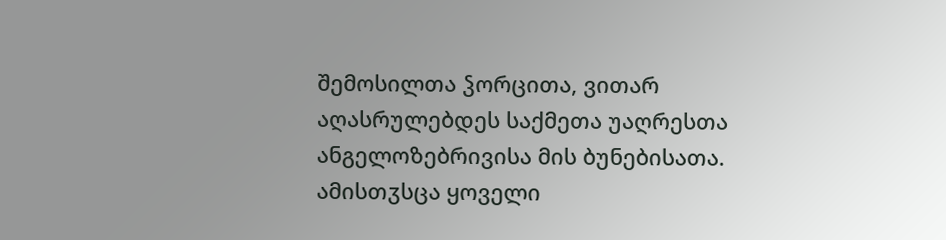შემოსილთა ჴორცითა, ვითარ აღასრულებდეს საქმეთა უაღრესთა ანგელოზებრივისა მის ბუნებისათა. ამისთჳსცა ყოველი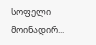სოფელი მოინადირ...